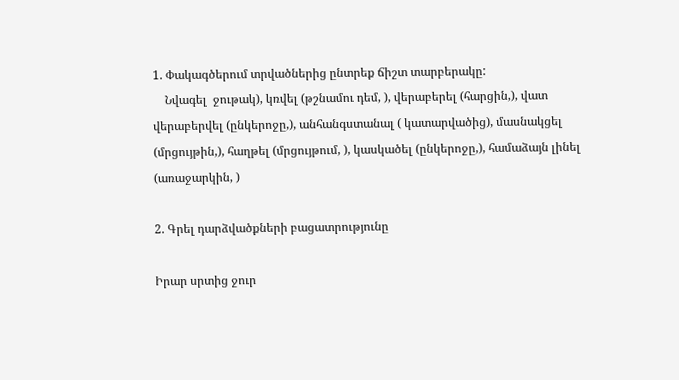1. Փակագծերում տրվածներից ընտրեք ճիշտ տարբերակը:
    Նվագել  ջութակ), կռվել (թշնամու դեմ, ), վերաբերել (հարցին,), վատ վերաբերվել (ընկերոջը,), անհանգստանալ ( կատարվածից), մասնակցել (մրցույթին,), հաղթել (մրցույթում, ), կասկածել (ընկերոջը,), համաձայն լինել (առաջարկին, )

2. Գրել դարձվածքների բացատրությունը

Իրար սրտից ջուր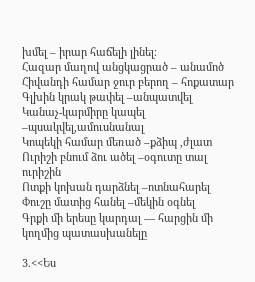խմել – իրար հաճելի լինել։
Հազար մաղով անցկացրած – անամոծ
Հիվանդի համար ջուր բերող – հոքատար
Գլխին կրակ թափել –անպատվել
Կանաչ-կարմիրը կապել –պսակվել,ամուսնանալ
Կոպեկի համար մեռած –քձիպ ,ժլատ
Ուրիշի բնում ձու ածել –օգուտը տալ ուրիշին
Ոտքի կոխան դարձնել –ոտնահարել
Փուշը մատից հանել –մեկին օգնել
Գրքի մի երեսը կարդալ — հարցին մի կողմից պատասխանելը

3.<<Ես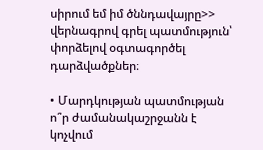սիրում եմ իմ ծննդավայրը>> վերնագրով գրել պատմություն՝ փորձելով օգտագործել դարձվածքներ։

• Մարդկության պատմության ո՞ր ժամանակաշրջանն է կոչվում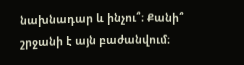նախնադար և ինչու՞։ Քանի՞ շրջանի է այն բաժանվում։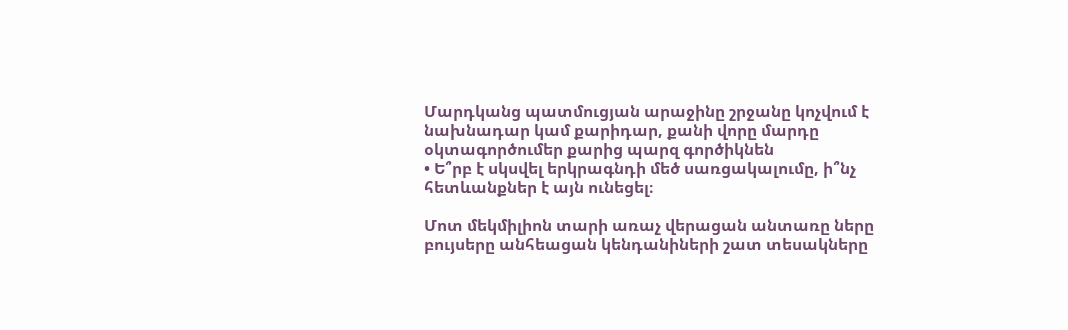Մարդկանց պատմուցյան արաջինը շրջանը կոչվում է նախնադար կամ քարիդար, քանի վորը մարդը օկտագործումեր քարից պարզ գործիկնեն
• Ե՞րբ է սկսվել երկրագնդի մեծ սառցակալումը, ի՞նչ հետևանքներ է այն ունեցել։

Մոտ մեկմիլիոն տարի առաչ վերացան անտառը ները բույսերը անհեացան կենդանիների շատ տեսակները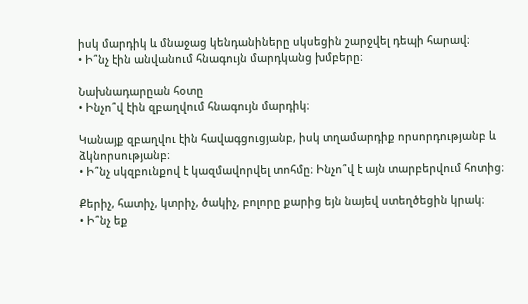իսկ մարդիկ և մնաջաց կենդանիները սկսեցին շարջվել դեպի հարավ։
• Ի՞նչ էին անվանում հնագույն մարդկանց խմբերը։

Նախնադարըան հօտը
• Ինչո՞վ էին զբաղվում հնագույն մարդիկ։

Կանայք զբաղվու էին հավագցուցյանբ, իսկ տղամարդիք որսորդությանբ և ձկնորսությանբ։
• Ի՞նչ սկզբունքով է կազմավորվել տոհմը։ Ինչո՞վ է այն տարբերվում հոտից։

Քերիչ, հատիչ, կտրիչ, ծակիչ, բոլորը քարից եյն նայեվ ստեղծեցին կրակ։
• Ի՞նչ եք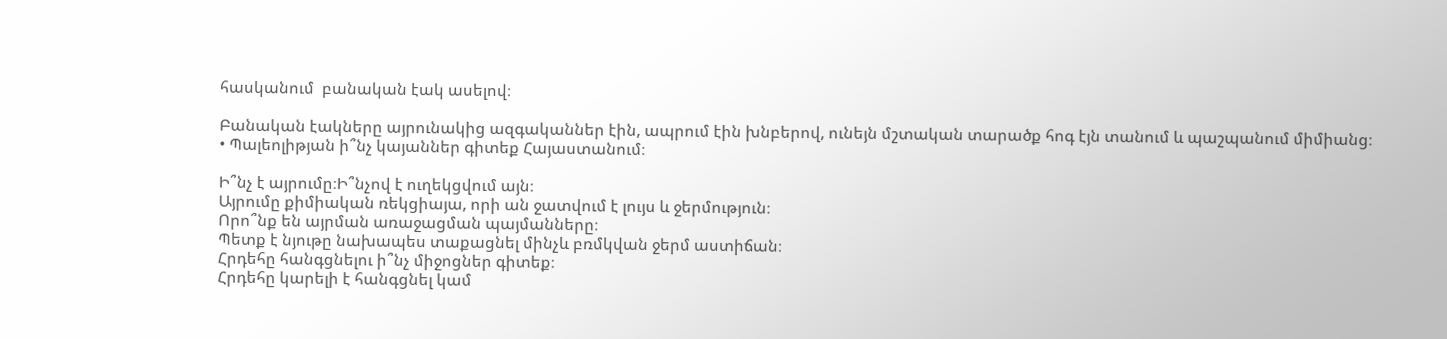հասկանում  բանական էակ ասելով։

Բանական էակները այրունակից ազգականներ էին, ապրում էին խնբերով, ունեյն մշտական տարածք հոգ էյն տանում և պաշպանում միմիանց։
• Պալեոլիթյան ի՞նչ կայաններ գիտեք Հայաստանում։

Ի՞նչ է այրումը։Ի՞նչով է ուղեկցվում այն։
Այրումը քիմիական ռեկցիայա, որի ան ջատվում է լույս և ջերմություն։
Որո՞նք են այրման առաջացման պայմանները։
Պետք է նյութը նախապես տաքացնել մինչև բռմկվան ջերմ աստիճան։
Հրդեհը հանգցնելու ի՞նչ միջոցներ գիտեք։
Հրդեհը կարելի է հանգցնել կամ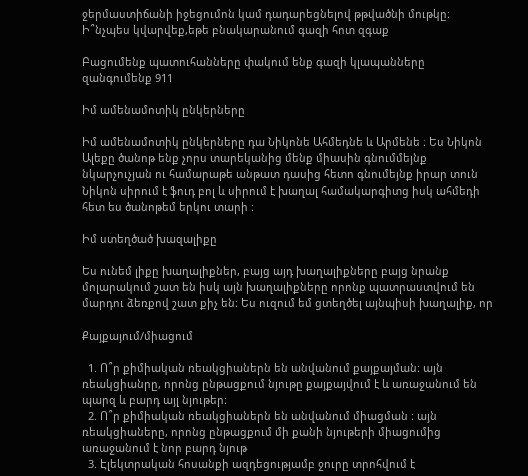ջերմաստիճանի իջեցումոն կամ դադարեցնելով թթվածնի մութկը։
Ի՞նչպես կվարվեք,եթե բնակարանում գազի հոտ զգաք

Բացումենք պատուհանները փակում ենք գազի կլապանները զանգումենք 911

Իմ ամենամոտիկ ընկերները

Իմ ամենամոտիկ ընկերները դա Նիկոնե Ահմեդնե և Արմենե ։ Ես Նիկոն Ալեքը ծանոթ ենք չորս տարեկանից մենք միասին գնումմեյնք նկարչուչյան ու համարաթե անթատ դասից հետո գնումեյնք իրար տուն Նիկոն սիրում է ֆուդ բոլ և սիրում է խաղալ համակարգիտց իսկ ահմեդի հետ ես ծանոթեմ երկու տարի ։

Իմ ստեղծած խազալիքը

Ես ունեմ լիքը խաղալիքներ, բայց այդ խաղալիքները բայց նրանք մոլարակում շատ են իսկ այն խաղալիքները որոնք պատրաստվում են մարդու ձեռքով շատ քիչ են։ Ես ուզում եմ ցտեղծել այնպիսի խաղալիք, որ

Քայքայում/միացում

  1. Ո՞ր քիմիական ռեակցիաներն են անվանում քայքայման։ այն ռեակցիանրը, որոնց ընթացքում նյութը քայքայվում է և առաջանում են պարզ և բարդ այլ նյութեր։
  2. Ո՞ր քիմիական ռեակցիաներն են անվանում միացման ։ այն ռեակցիաները, որոնց ընթացքում մի քանի նյութերի միացումից առաջանում է նոր բարդ նյութ
  3. Էլեկտրական հոսանքի ազդեցությամբ ջուրը տրոհվում է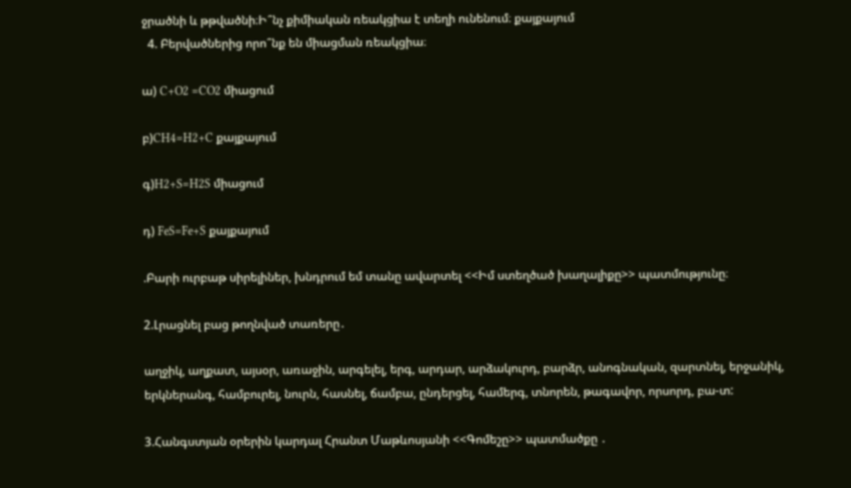ջրածնի և թթվածնի։Ի՞նչ քիմիական ռեակցիա է տեղի ունենում։ քայքայում
  4. Բերվածներից որո՞նք են միացման ռեակցիա։

ա) C+O2 =CO2 միացում

բ)CH4=H2+C քայքայում

գ)H2+S=H2S միացում

դ) FeS=Fe+S քայքայում

.Բարի ուրբաթ սիրելիներ, խնդրում եմ տանը ավարտել <<Իմ ստեղծած խաղալիքը>> պատմությունը։

2.Լրացնել բաց թողնված տառերը․

աղջիկ, աղքատ, այսօր, առաջին, արգելել, երգ, արդար, արձակուրդ, բարձր, անոգնական, զարտնել, երջանիկ, երկներանգ, համբուրել, նուրն, հասնել, ճամբա, ընդերցել, համերգ, տնորեն, թագավոր, որսորդ, բա-տ:

3.Հանգստյան օրերին կարդալ Հրանտ Մաթևոսյանի <<Գոմեշը>> պատմածքը ․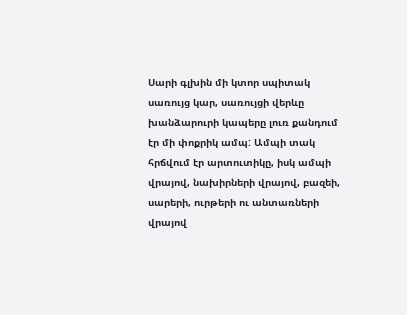Սարի գլխին մի կտոր սպիտակ սառույց կար, սառույցի վերևը խանձարուրի կապերը լուռ քանդում էր մի փոքրիկ ամպ: Ամպի տակ հրճվում էր արտուտիկը, իսկ ամպի վրայով, նախիրների վրայով, բազեի, սարերի, ուրթերի ու անտառների վրայով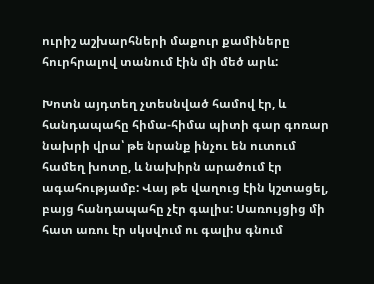ուրիշ աշխարհների մաքուր քամիները հուրհրալով տանում էին մի մեծ արև:

Խոտն այդտեղ չտեսնված համով էր, և հանդապահը հիմա-հիմա պիտի գար գոռար նախրի վրա՝ թե նրանք ինչու են ուտում համեղ խոտը, և նախիրն արածում էր ագահությամբ: Վայ թե վաղուց էին կշտացել, բայց հանդապահը չէր գալիս: Սառույցից մի հատ առու էր սկսվում ու գալիս գնում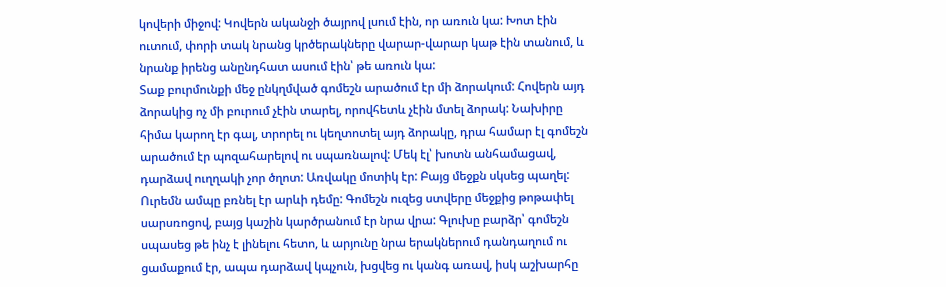կովերի միջով: Կովերն ականջի ծայրով լսում էին, որ առուն կա: Խոտ էին ուտում, փորի տակ նրանց կրծերակները վարար-վարար կաթ էին տանում, և նրանք իրենց անընդհատ ասում էին՝ թե առուն կա:
Տաք բուրմունքի մեջ ընկղմված գոմեշն արածում էր մի ձորակում: Հովերն այդ ձորակից ոչ մի բուրում չէին տարել, որովհետև չէին մտել ձորակ: Նախիրը հիմա կարող էր գալ, տրորել ու կեղտոտել այդ ձորակը, դրա համար էլ գոմեշն արածում էր պոզահարելով ու սպառնալով: Մեկ էլ՝ խոտն անհամացավ, դարձավ ուղղակի չոր ծղոտ: Առվակը մոտիկ էր: Բայց մեջքն սկսեց պաղել: Ուրեմն ամպը բռնել էր արևի դեմը: Գոմեշն ուզեց ստվերը մեջքից թոթափել սարսռոցով, բայց կաշին կարծրանում էր նրա վրա: Գլուխը բարձր՝ գոմեշն սպասեց թե ինչ է լինելու հետո, և արյունը նրա երակներում դանդաղում ու ցամաքում էր, ապա դարձավ կպչուն, խցվեց ու կանգ առավ, իսկ աշխարհը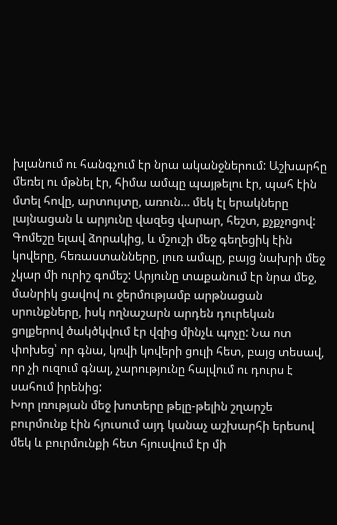խլանում ու հանգչում էր նրա ականջներում: Աշխարհը մեռել ու մթնել էր, հիմա ամպը պայթելու էր, պահ էին մտել հովը, արտույտը, առուն… մեկ էլ երակները լայնացան և արյունը վազեց վարար, հեշտ, քչքչոցով:
Գոմեշը ելավ ձորակից, և մշուշի մեջ գեղեցիկ էին կովերը, հեռաստանները, լուռ ամպը, բայց նախրի մեջ չկար մի ուրիշ գոմեշ: Արյունը տաքանում էր նրա մեջ, մանրիկ ցավով ու ջերմությամբ արթնացան սրունքները, իսկ ողնաշարն արդեն դուրեկան ցոլքերով ծակծկվում էր վզից մինչև պոչը: Նա ոտ փոխեց՝ որ գնա, կռվի կովերի ցուլի հետ, բայց տեսավ, որ չի ուզում գնալ, չարությունը հալվում ու դուրս է սահում իրենից:
Խոր լռության մեջ խոտերը թելը-թելին շղարշե բուրմունք էին հյուսում այդ կանաչ աշխարհի երեսով մեկ և բուրմունքի հետ հյուսվում էր մի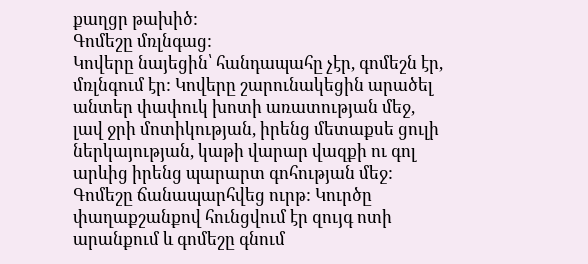քաղցր թախիծ:
Գոմեշը մռլնգաց:
Կովերը նայեցին՝ հանդապահը չէր, գոմեշն էր, մռլնգում էր: Կովերը շարունակեցին արածել անտեր փափուկ խոտի առատության մեջ, լավ ջրի մոտիկության, իրենց մետաքսե ցուլի ներկայության, կաթի վարար վազքի ու գոլ արևից իրենց պարարտ գոհության մեջ:
Գոմեշը ճանապարհվեց ուրթ: Կուրծը փաղաքշանքով հունցվում էր զույգ ոտի արանքում և գոմեշը գնում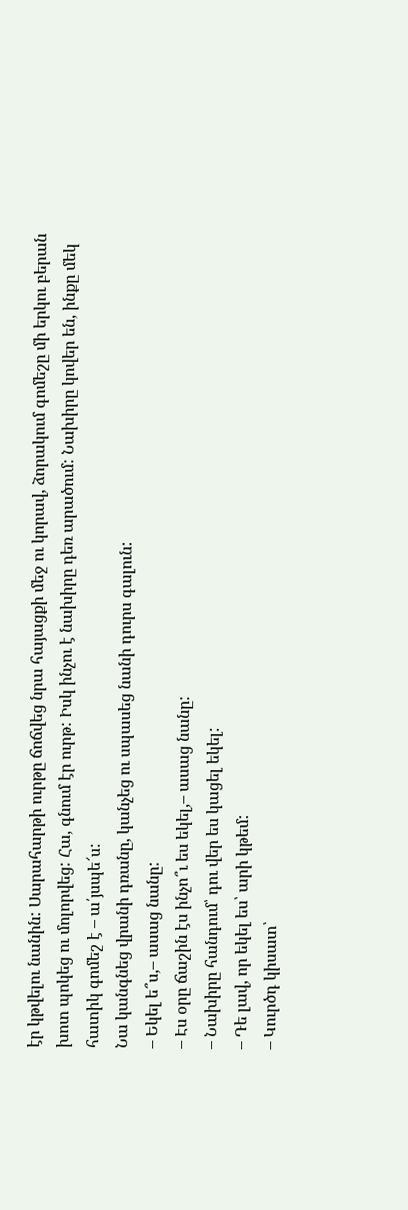էր կթվելու նանին: Սարահարթի ուրթը ճոճվեց նրա հայացքի մեջ ու կորավ, ձորակում գոմեշը մի երկու բերան խոտ պոկեց ու մոլորվեց: Հա, գնում էր ուրթ: Իսկ ինչու է նախիրը դեռ արածում: Նախիրը կովեր են, ինքը մեկ հատիկ գոմեշ է – ա՛յսպե՜ս:
Նա կանգնեց վրանի դռանը, կանչեց ու սպասեց նանի դուրս գալուն:
– Եկել ե՞ս,– ասաց նանը:
– Էս օրը ճաշին էս ինչո՞ւ ես եկել,– ասաց նանը:
– Նախիրը հանդում՝ դու վեր ես կացել եկել:
– Դե լավ, որ եկել ես՝ արի կթեմ:
– Կուրծդ կիսատ՝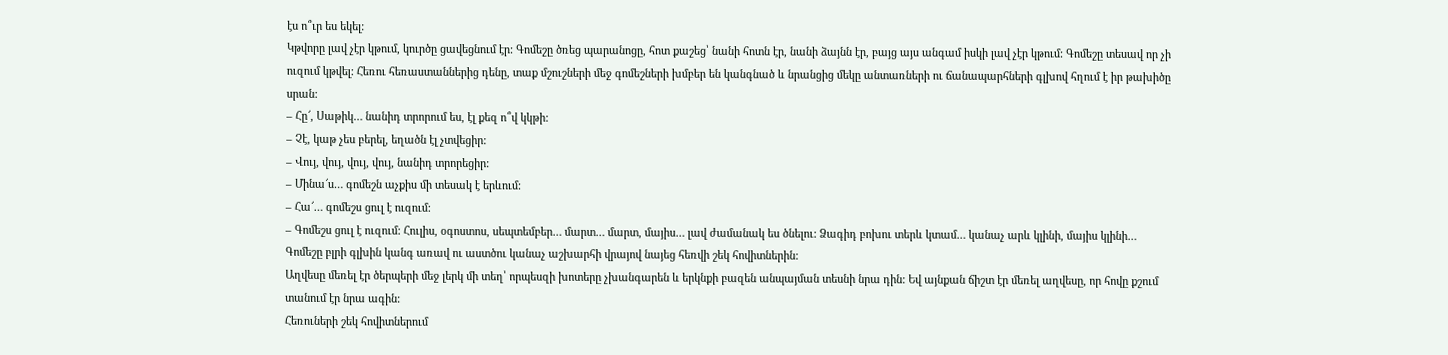էս ո՞ւր ես եկել:
Կթվորը լավ չէր կթում, կուրծը ցավեցնում էր: Գոմեշը ծռեց պարանոցը, հոտ քաշեց՝ նանի հոտն էր, նանի ձայնն էր, բայց այս անգամ իսկի լավ չէր կթում: Գոմեշը տեսավ որ չի ուզում կթվել: Հեռու հեռաստաններից դենը, տաք մշուշների մեջ գոմեշների խմբեր են կանգնած և նրանցից մեկը անտառների ու ճանապարհների գլխով հղում է իր թախիծը սրան:
– Հը՜, Սաթիկ… նանիդ տրորում ես, էլ քեզ ո՞վ կկթի:
– Չէ, կաթ չես բերել, եղածն էլ չտվեցիր:
– Վույ, վույ, վույ, վույ, նանիդ տրորեցիր:
– Մինա՜ս… գոմեշն աչքիս մի տեսակ է երևում:
– Հա՜… գոմեշս ցուլ է ուզում:
– Գոմեշս ցուլ է ուզում: Հուլիս, օգոստոս, սեպտեմբեր… մարտ… մարտ, մայիս… լավ ժամանակ ես ծնելու: Ձագիդ բոխու տերև կտամ… կանաչ արև կլինի, մայիս կլինի…
Գոմեշը բլրի գլխին կանգ առավ ու աստծու կանաչ աշխարհի վրայով նայեց հեռվի շեկ հովիտներին:
Աղվեսը մեռել էր ծերպերի մեջ լերկ մի տեղ՝ որպեսզի խոտերը չխանգարեն և երկնքի բազեն անպայման տեսնի նրա դին: Եվ այնքան ճիշտ էր մեռել աղվեսը, որ հովը քշում տանում էր նրա ագին:
Հեռուների շեկ հովիտներում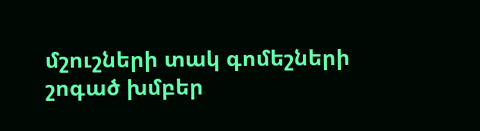մշուշների տակ գոմեշների շոգած խմբեր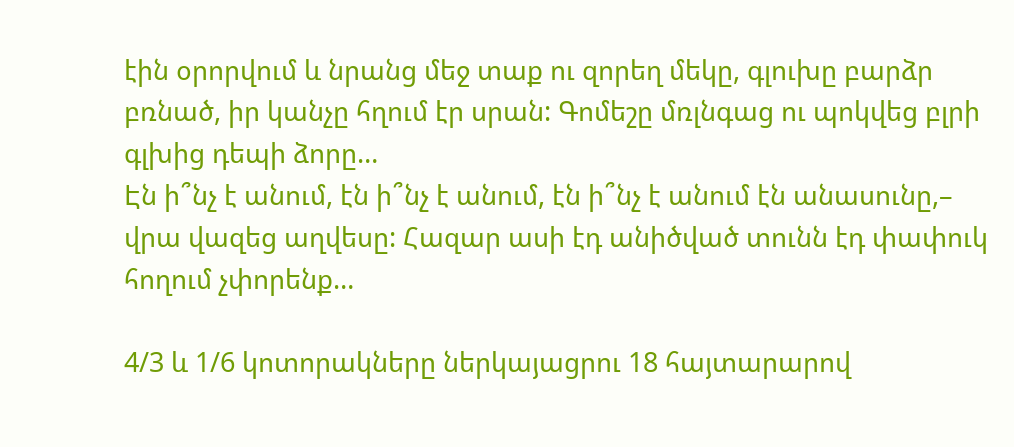էին օրորվում և նրանց մեջ տաք ու զորեղ մեկը, գլուխը բարձր բռնած, իր կանչը հղում էր սրան: Գոմեշը մռլնգաց ու պոկվեց բլրի գլխից դեպի ձորը…
Էն ի՞նչ է անում, էն ի՞նչ է անում, էն ի՞նչ է անում էն անասունը,– վրա վազեց աղվեսը: Հազար ասի էդ անիծված տունն էդ փափուկ հողում չփորենք…

4/3 և 1/6 կոտորակները ներկայացրու 18 հայտարարով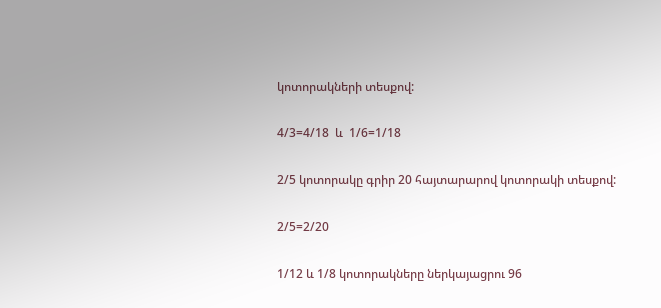կոտորակների տեսքով:

4/3=4/18  և  1/6=1/18

2/5 կոտորակը գրիր 20 հայտարարով կոտորակի տեսքով:

2/5=2/20

1/12 և 1/8 կոտորակները ներկայացրու 96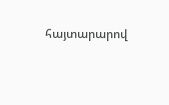հայտարարով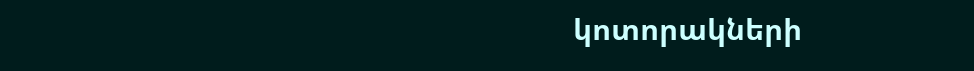կոտորակների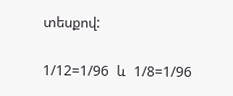տեսքով:

1/12=1/96  և  1/8=1/96